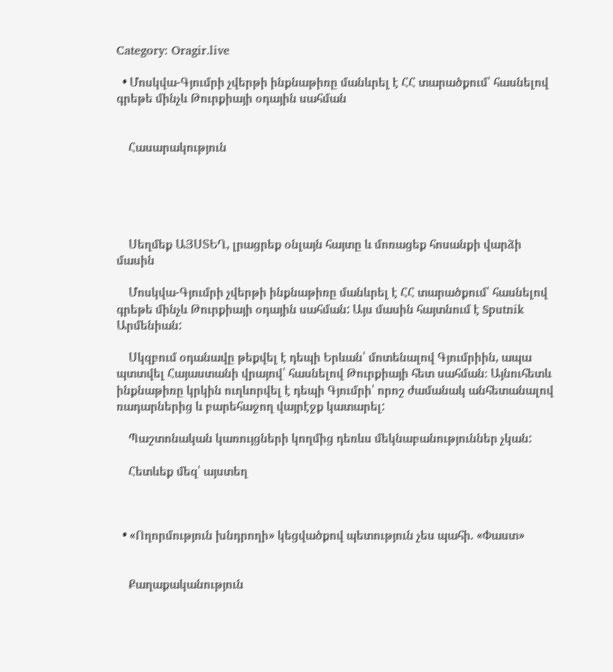Category: Oragir.live

  • Մոսկվա-Գյումրի չվերթի ինքնաթիռը մանևրել է ՀՀ տարածքում՝ հասնելով գրեթե մինչև Թուրքիայի օդային սահման


    Հասարակություն





    Սեղմեք ԱՅՍՏԵՂ, լրացրեք օնլայն հայտը և մոռացեք հոսանքի վարձի մասին

    Մոսկվա-Գյումրի չվերթի ինքնաթիռը մանևրել է ՀՀ տարածքում՝ հասնելով գրեթե մինչև Թուրքիայի օդային սահման: Այս մասին հայտնում է Sputnik Արմենիան:

    Սկզբում օդանավը թեքվել է դեպի Երևան՝ մոտենալով Գյումրիին, ապա պտտվել Հայաստանի վրայով՝ հասնելով Թուրքիայի հետ սահման։ Այնուհետև ինքնաթիռը կրկին ուղևորվել է դեպի Գյումրի՝ որոշ ժամանակ անհետանալով ռադարներից և բարեհաջող վայրէջք կատարել:

    Պաշտոնական կառույցների կողմից դեռևս մեկնաբանություններ չկան:

    Հետևեք մեզ՝ այստեղ



  • «Ողորմություն խնդրողի» կեցվածքով պետություն չես պահի. «Փաստ»


    Քաղաքականություն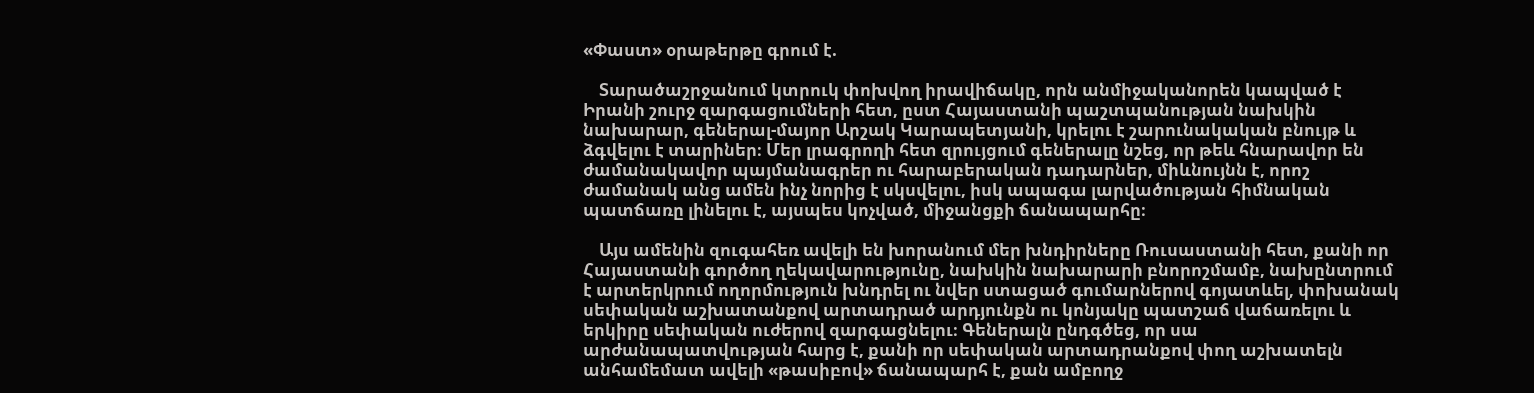«Փաստ» օրաթերթը գրում է.

    Տարածաշրջանում կտրուկ փոխվող իրավիճակը, որն անմիջականորեն կապված է Իրանի շուրջ զարգացումների հետ, ըստ Հայաստանի պաշտպանության նախկին նախարար, գեներալ-մայոր Արշակ Կարապետյանի, կրելու է շարունակական բնույթ և ձգվելու է տարիներ։ Մեր լրագրողի հետ զրույցում գեներալը նշեց, որ թեև հնարավոր են ժամանակավոր պայմանագրեր ու հարաբերական դադարներ, միևնույնն է, որոշ ժամանակ անց ամեն ինչ նորից է սկսվելու, իսկ ապագա լարվածության հիմնական պատճառը լինելու է, այսպես կոչված, միջանցքի ճանապարհը։

    Այս ամենին զուգահեռ ավելի են խորանում մեր խնդիրները Ռուսաստանի հետ, քանի որ Հայաստանի գործող ղեկավարությունը, նախկին նախարարի բնորոշմամբ, նախընտրում է արտերկրում ողորմություն խնդրել ու նվեր ստացած գումարներով գոյատևել, փոխանակ սեփական աշխատանքով արտադրած արդյունքն ու կոնյակը պատշաճ վաճառելու և երկիրը սեփական ուժերով զարգացնելու։ Գեներալն ընդգծեց, որ սա արժանապատվության հարց է, քանի որ սեփական արտադրանքով փող աշխատելն անհամեմատ ավելի «թասիբով» ճանապարհ է, քան ամբողջ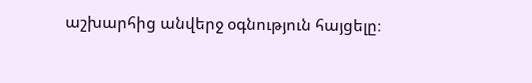աշխարհից անվերջ օգնություն հայցելը։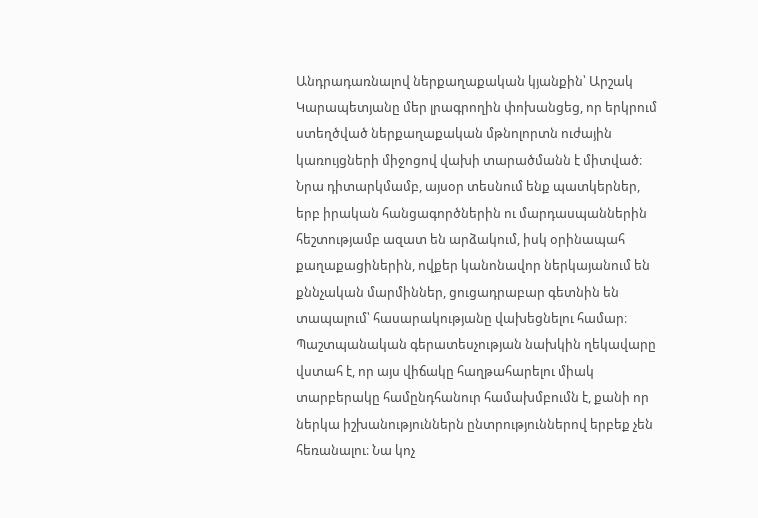Անդրադառնալով ներքաղաքական կյանքին՝ Արշակ Կարապետյանը մեր լրագրողին փոխանցեց, որ երկրում ստեղծված ներքաղաքական մթնոլորտն ուժային կառույցների միջոցով վախի տարածմանն է միտված։ Նրա դիտարկմամբ, այսօր տեսնում ենք պատկերներ, երբ իրական հանցագործներին ու մարդասպաններին հեշտությամբ ազատ են արձակում, իսկ օրինապահ քաղաքացիներին, ովքեր կանոնավոր ներկայանում են քննչական մարմիններ, ցուցադրաբար գետնին են տապալում՝ հասարակությանը վախեցնելու համար։ Պաշտպանական գերատեսչության նախկին ղեկավարը վստահ է, որ այս վիճակը հաղթահարելու միակ տարբերակը համընդհանուր համախմբումն է, քանի որ ներկա իշխանություններն ընտրություններով երբեք չեն հեռանալու։ Նա կոչ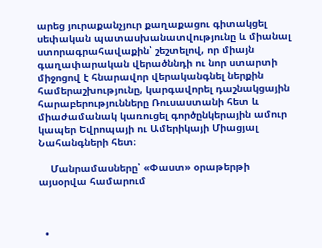արեց յուրաքանչյուր քաղաքացու գիտակցել սեփական պատասխանատվությունը և միանալ ստորագրահավաքին՝ շեշտելով, որ միայն գաղափարական վերածննդի ու նոր ստարտի միջոցով է հնարավոր վերականգնել ներքին համերաշխությունը, կարգավորել դաշնակցային հարաբերությունները Ռուսաստանի հետ և միաժամանակ կառուցել գործընկերային ամուր կապեր Եվրոպայի ու Ամերիկայի Միացյալ Նահանգների հետ։

    Մանրամասները՝ «Փաստ» օրաթերթի այսօրվա համարում



  •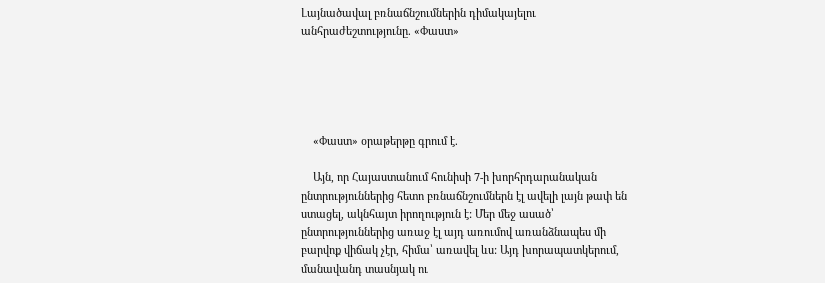Լայնածավալ բռնաճնշումներին դիմակայելու անհրաժեշտությունը. «Փաստ»





    «Փաստ» օրաթերթը գրում է.

    Այն, որ Հայաստանում հունիսի 7-ի խորհրդարանական ընտրություններից հետո բռնաճնշումներն էլ ավելի լայն թափ են ստացել, ակնհայտ իրողություն է: Մեր մեջ ասած՝ ընտրություններից առաջ էլ այդ առումով առանձնապես մի բարվոք վիճակ չէր, հիմա՝ առավել ևս: Այդ խորապատկերում, մանավանդ տասնյակ ու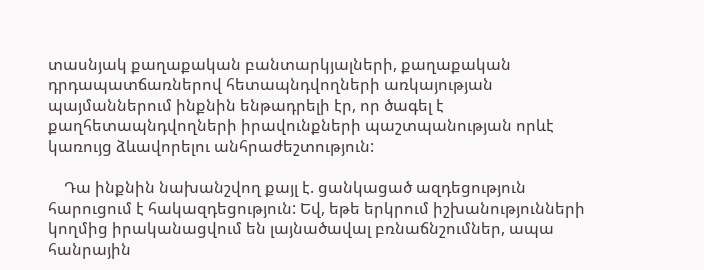տասնյակ քաղաքական բանտարկյալների, քաղաքական դրդապատճառներով հետապնդվողների առկայության պայմաններում ինքնին ենթադրելի էր, որ ծագել է քաղհետապնդվողների իրավունքների պաշտպանության որևէ կառույց ձևավորելու անհրաժեշտություն:

    Դա ինքնին նախանշվող քայլ է. ցանկացած ազդեցություն հարուցում է հակազդեցություն: Եվ, եթե երկրում իշխանությունների կողմից իրականացվում են լայնածավալ բռնաճնշումներ, ապա հանրային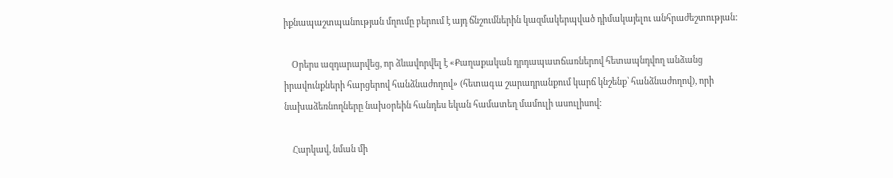իքնապաշտպանության մղումը բերում է այդ ճնշումներին կազմակերպված դիմակայելու անհրաժեշտության:

    Օրերս ազդարարվեց, որ ձևավորվել է «Քաղաքական դրդապատճառներով հետապնդվող անձանց իրավունքների հարցերով հանձնաժողով» (հետագա շարադրանքում կարճ կնշենք՝ հանձնաժողով), որի նախաձեռնողները նախօրեին հանդես եկան համատեղ մամուլի ասուլիսով:

    Հարկավ, նման մի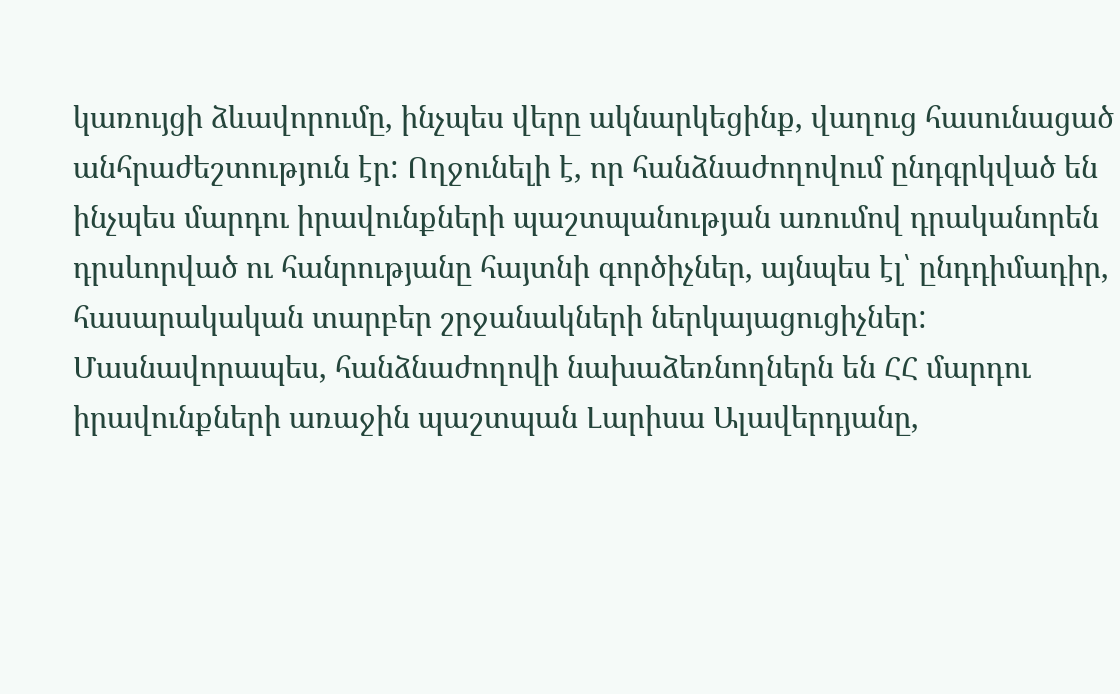կառույցի ձևավորումը, ինչպես վերը ակնարկեցինք, վաղուց հասունացած անհրաժեշտություն էր: Ողջունելի է, որ հանձնաժողովում ընդգրկված են ինչպես մարդու իրավունքների պաշտպանության առումով դրականորեն դրսևորված ու հանրությանը հայտնի գործիչներ, այնպես էլ՝ ընդդիմադիր, հասարակական տարբեր շրջանակների ներկայացուցիչներ: Մասնավորապես, հանձնաժողովի նախաձեռնողներն են ՀՀ մարդու իրավունքների առաջին պաշտպան Լարիսա Ալավերդյանը,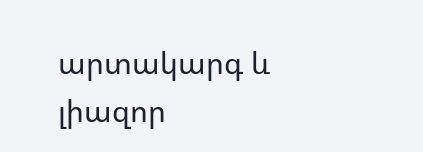արտակարգ և լիազոր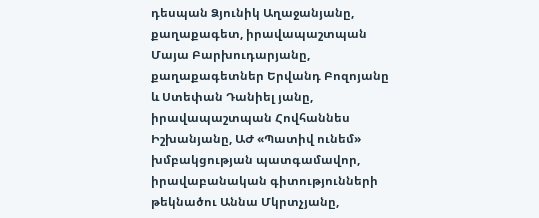դեսպան Ձյունիկ Աղաջանյանը, քաղաքագետ, իրավապաշտպան Մայա Բարխուդարյանը, քաղաքագետներ Երվանդ Բոզոյանը և Ստեփան Դանիել յանը, իրավապաշտպան Հովհաննես Իշխանյանը, ԱԺ «Պատիվ ունեմ» խմբակցության պատգամավոր, իրավաբանական գիտությունների թեկնածու Աննա Մկրտչյանը,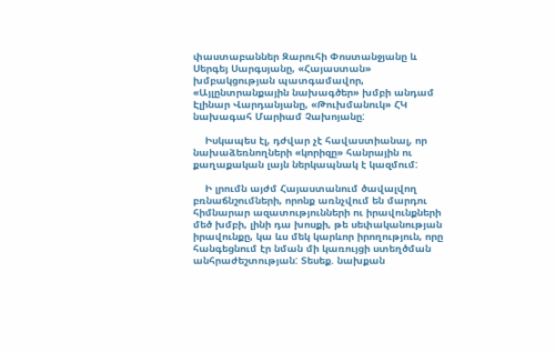փաստաբաններ Զարուհի Փոստանջյանը և Սերգեյ Սարգսյանը, «Հայաստան» խմբակցության պատգամավոր, «Այլընտրանքային նախագծեր» խմբի անդամ Էլինար Վարդանյանը, «Թուխմանուկ» ՀԿ նախագահ Մարիամ Չախոյանը:

    Իսկապես էլ, դժվար չէ հավաստիանալ, որ նախաձեռնողների «կորիզը» հանրային ու քաղաքական լայն ներկապնակ է կազմում:

    Ի լրումն այժմ Հայաստանում ծավալվող բռնաճնշումների, որոնք առնչվում են մարդու հիմնարար ազատությունների ու իրավունքների մեծ խմբի, լինի դա խոսքի, թե սեփականության իրավունքը, կա ևս մեկ կարևոր իրողություն, որը հանգեցնում էր նման մի կառույցի ստեղծման անհրաժեշտության: Տեսեք. նախքան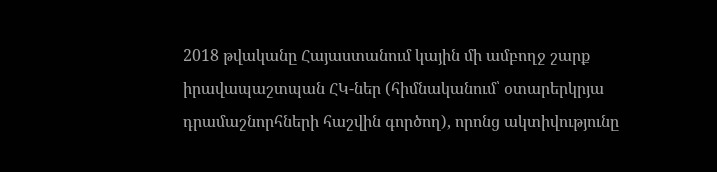2018 թվականը Հայաստանում կային մի ամբողջ շարք իրավապաշտպան ՀԿ-ներ (հիմնականում՝ օտարերկրյա դրամաշնորհների հաշվին գործող), որոնց ակտիվությունը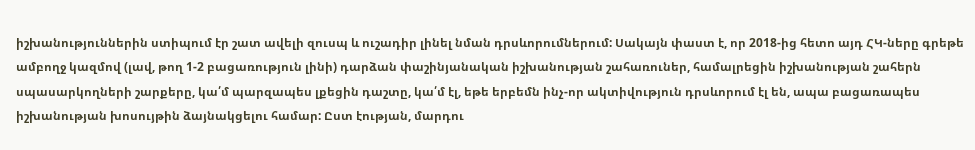իշխանություններին ստիպում էր շատ ավելի զուսպ և ուշադիր լինել նման դրսևորումներում: Սակայն փաստ է, որ 2018-ից հետո այդ ՀԿ-ները գրեթե ամբողջ կազմով (լավ, թող 1-2 բացառություն լինի) դարձան փաշինյանական իշխանության շահառուներ, համալրեցին իշխանության շահերն սպասարկողների շարքերը, կա՛մ պարզապես լքեցին դաշտը, կա՛մ էլ, եթե երբեմն ինչ-որ ակտիվություն դրսևորում էլ են, ապա բացառապես իշխանության խոսույթին ձայնակցելու համար: Ըստ էության, մարդու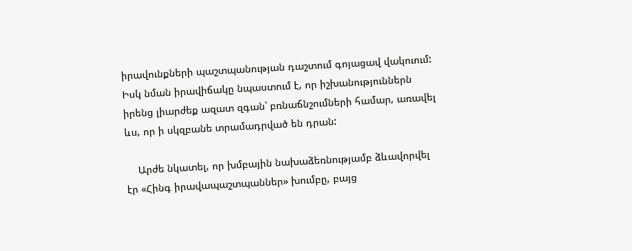իրավունքների պաշտպանության դաշտում գոյացավ վակուում: Իսկ նման իրավիճակը նպաստում է, որ իշխանություններն իրենց լիարժեք ազատ զգան՝ բռնաճնշումների համար, առավել ևս, որ ի սկզբանե տրամադրված են դրան:

    Արժե նկատել, որ խմբային նախաձեռնությամբ ձևավորվել էր «Հինգ իրավապաշտպաններ» խումբը, բայց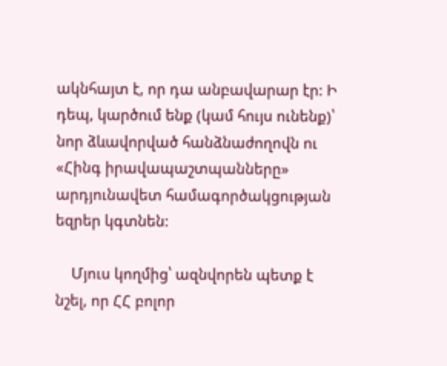ակնհայտ է, որ դա անբավարար էր: Ի դեպ, կարծում ենք (կամ հույս ունենք)՝ նոր ձևավորված հանձնաժողովն ու «Հինգ իրավապաշտպանները» արդյունավետ համագործակցության եզրեր կգտնեն:

    Մյուս կողմից՝ ազնվորեն պետք է նշել, որ ՀՀ բոլոր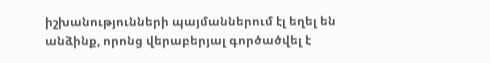իշխանությունների պայմաններում էլ եղել են անձինք, որոնց վերաբերյալ գործածվել է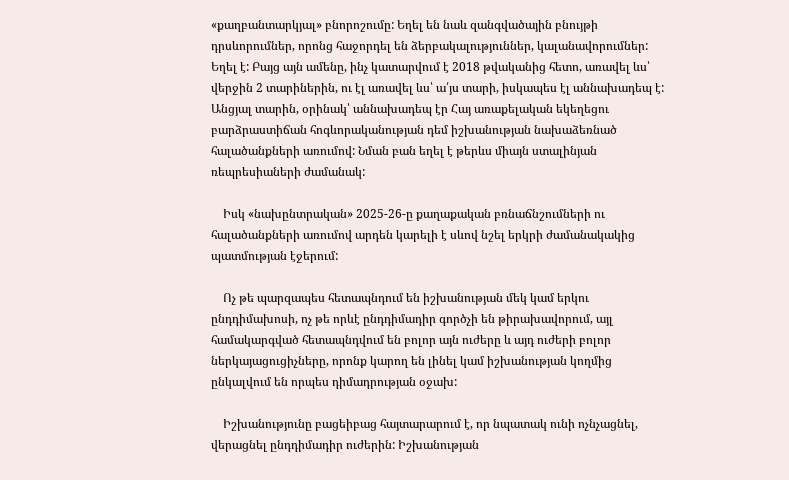«քաղբանտարկյալ» բնորոշումը: Եղել են նաև զանգվածային բնույթի դրսևորումներ, որոնց հաջորդել են ձերբակալություններ, կալանավորումներ: Եղել է: Բայց այն ամենը, ինչ կատարվում է 2018 թվականից հետո, առավել ևս՝ վերջին 2 տարիներին, ու էլ առավել ևս՝ ա՛յս տարի, իսկապես էլ աննախադեպ է: Անցյալ տարին, օրինակ՝ աննախադեպ էր Հայ առաքելական եկեղեցու բարձրաստիճան հոգևորականության դեմ իշխանության նախաձեռնած հալածանքների առումով: Նման բան եղել է թերևս միայն ստալինյան ռեպրեսիաների ժամանակ:

    Իսկ «նախընտրական» 2025-26-ը քաղաքական բռնաճնշումների ու հալածանքների առումով արդեն կարելի է սևով նշել երկրի ժամանակակից պատմության էջերում:

    Ոչ թե պարզապես հետապնդում են իշխանության մեկ կամ երկու ընդդիմախոսի, ոչ թե որևէ ընդդիմադիր գործչի են թիրախավորում, այլ համակարգված հետապնդվում են բոլոր այն ուժերը և այդ ուժերի բոլոր ներկայացուցիչները, որոնք կարող են լինել կամ իշխանության կողմից ընկալվում են որպես դիմադրության օջախ:

    Իշխանությունը բացեիբաց հայտարարում է, որ նպատակ ունի ոչնչացնել, վերացնել ընդդիմադիր ուժերին: Իշխանության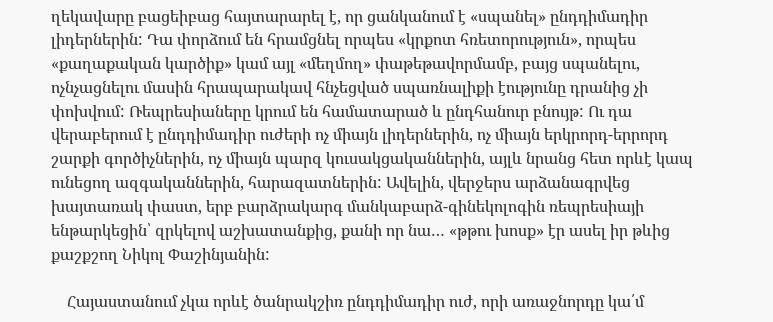ղեկավարը բացեիբաց հայտարարել է, որ ցանկանում է «սպանել» ընդդիմադիր լիդերներին: Դա փորձում են հրամցնել որպես «կրքոտ հռետորություն», որպես «քաղաքական կարծիք» կամ այլ «մեղմող» փաթեթավորմամբ, բայց սպանելու, ոչնչացնելու մասին հրապարակավ հնչեցված սպառնալիքի էությունը դրանից չի փոխվում: Ռեպրեսիաները կրում են համատարած և ընդհանուր բնույթ: Ու դա վերաբերում է ընդդիմադիր ուժերի ոչ միայն լիդերներին, ոչ միայն երկրորդ-երրորդ շարքի գործիչներին, ոչ միայն պարզ կուսակցականներին, այլև նրանց հետ որևէ կապ ունեցող ազգականներին, հարազատներին: Ավելին, վերջերս արձանագրվեց խայտառակ փաստ, երբ բարձրակարգ մանկաբարձ-գինեկոլոգին ռեպրեսիայի ենթարկեցին՝ զրկելով աշխատանքից, քանի որ նա… «թթու խոսք» էր ասել իր թևից քաշքշող Նիկոլ Փաշինյանին:

    Հայաստանում չկա որևէ ծանրակշիռ ընդդիմադիր ուժ, որի առաջնորդը կա՛մ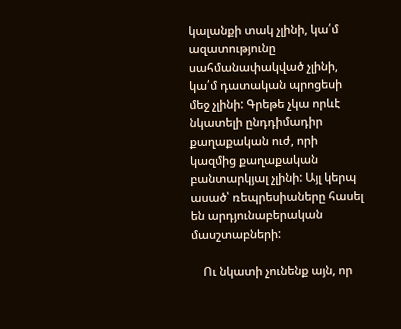կալանքի տակ չլինի, կա՛մ ազատությունը սահմանափակված չլինի, կա՛մ դատական պրոցեսի մեջ չլինի: Գրեթե չկա որևէ նկատելի ընդդիմադիր քաղաքական ուժ, որի կազմից քաղաքական բանտարկյալ չլինի: Այլ կերպ ասած՝ ռեպրեսիաները հասել են արդյունաբերական մասշտաբների:

    Ու նկատի չունենք այն, որ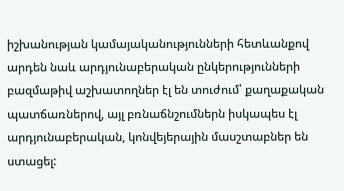իշխանության կամայականությունների հետևանքով արդեն նաև արդյունաբերական ընկերությունների բազմաթիվ աշխատողներ էլ են տուժում՝ քաղաքական պատճառներով, այլ բռնաճնշումներն իսկապես էլ արդյունաբերական, կոնվեյերային մասշտաբներ են ստացել: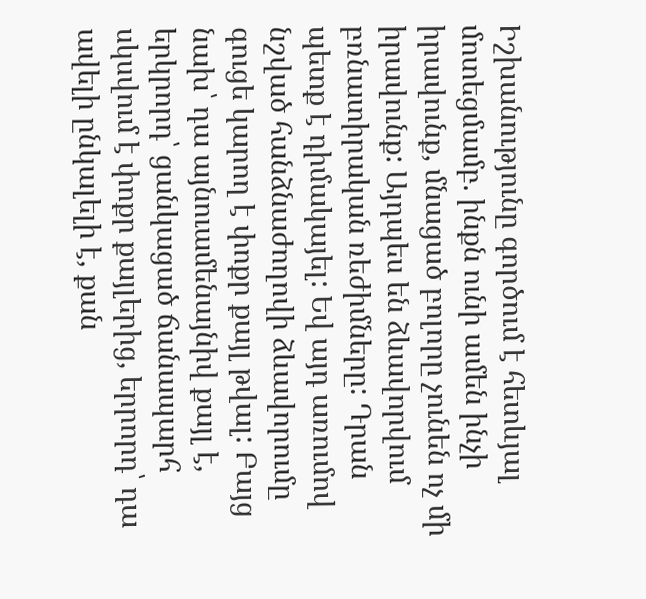Իշխանությունը գործում է հետևյալ մոտեցմամբ. ինքն ունի ամեն ինչի իրավունք, մնացած բոլորը չունեն ոչ մի իրավունք: Այդպես են ձևավորվում բռնատիրական ռեժիմները: Դրան պետք է դիմակայել: Եվ այդ առումով նշված հանձնաժողովի ձևավորումը գուցե կարող է փոքր քայլ թվալ: Բայց նախ՝ դա այնուամենայնիվ քայլ է, երկրորդ՝ ցանկացած ճանապարհ սկսվում է փոքր քայլերից, երրորդ՝ դա ավելի ընկալելի է, քան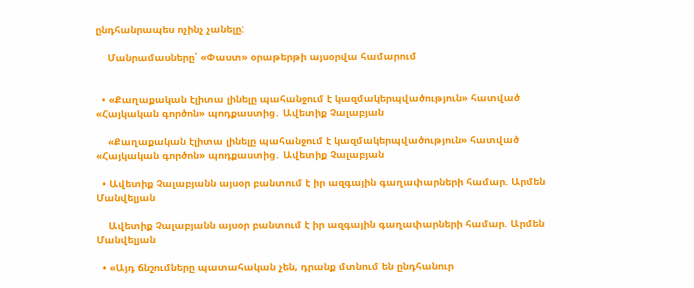ընդհանրապես ոչինչ չանելը:

    Մանրամասները՝ «Փաստ» օրաթերթի այսօրվա համարում


  • «Քաղաքական էլիտա լինելը պահանջում է կազմակերպվածություն» հատված «Հայկական գործոն» պոդքաստից․ Ավետիք Չալաբյան

    «Քաղաքական էլիտա լինելը պահանջում է կազմակերպվածություն» հատված «Հայկական գործոն» պոդքաստից․ Ավետիք Չալաբյան

  • Ավետիք Չալաբյանն այսօր բանտում է իր ազգային գաղափարների համար. Արմեն Մանվելյան

    Ավետիք Չալաբյանն այսօր բանտում է իր ազգային գաղափարների համար. Արմեն Մանվելյան

  • «Այդ ճնշումները պատահական չեն, դրանք մտնում են ընդհանուր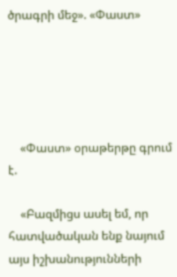ծրագրի մեջ». «Փաստ»





    «Փաստ» օրաթերթը գրում է.

    «Բազմիցս ասել եմ, որ հատվածական ենք նայում այս իշխանությունների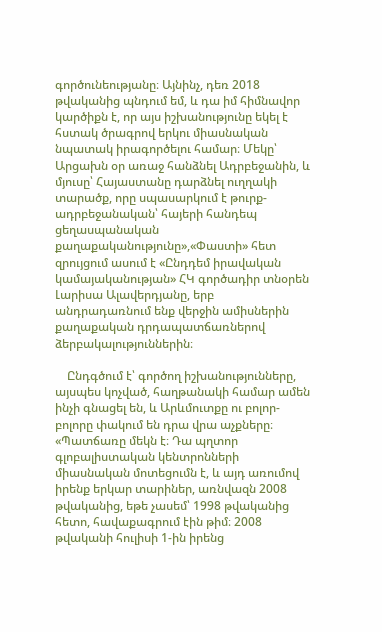գործունեությանը։ Այնինչ, դեռ 2018 թվականից պնդում եմ, և դա իմ հիմնավոր կարծիքն է, որ այս իշխանությունը եկել է հստակ ծրագրով երկու միասնական նպատակ իրագործելու համար։ Մեկը՝ Արցախն օր առաջ հանձնել Ադրբեջանին, և մյուսը՝ Հայաստանը դարձնել ուղղակի տարածք, որը սպասարկում է թուրք-ադրբեջանական՝ հայերի հանդեպ ցեղասպանական քաղաքականությունը»,«Փաստի» հետ զրույցում ասում է «Ընդդեմ իրավական կամայականության» ՀԿ գործադիր տնօրեն Լարիսա Ալավերդյանը, երբ անդրադառնում ենք վերջին ամիսներին քաղաքական դրդապատճառներով ձերբակալություններին։

    Ընդգծում է՝ գործող իշխանությունները, այսպես կոչված, հաղթանակի համար ամեն ինչի գնացել են, և Արևմուտքը ու բոլոր-բոլորը փակում են դրա վրա աչքները։ «Պատճառը մեկն է։ Դա պղտոր գլոբալիստական կենտրոնների միասնական մոտեցումն է, և այդ առումով իրենք երկար տարիներ, առնվազն 2008 թվականից, եթե չասեմ՝ 1998 թվականից հետո, հավաքագրում էին թիմ։ 2008 թվականի հուլիսի 1-ին իրենց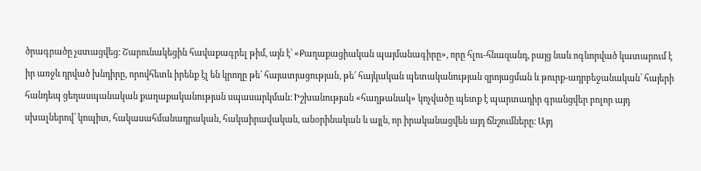ծրագրածը չստացվեց։ Շարունակեցին հավաքագրել թիմ, այն է՝ «Քաղաքացիական պայմանագիրը», որը հլու-հնազանդ, բայց նաև ոգևորված կատարում է իր առջև դրված խնդիրը, որովհետև իրենք էլ են կրողը թե՛ հայատյացության, թե՛ հայկական պետականության զրոյացման և թուրք-ադրբեջանական՝ հայերի հանդեպ ցեղասպանական քաղաքականության սպասարկման։ Իշխանության «հաղթանակ» կոչվածը պետք է պարտադիր գրանցվեր բոլոր այդ սխալներով՝ կոպիտ, հակասահմանադրական, հակաիրավական, անօրինական և այլն, որ իրականացվեն այդ ճնշումները։ Այդ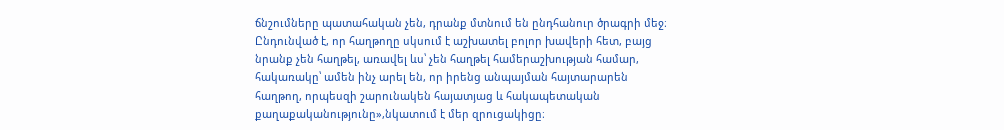ճնշումները պատահական չեն, դրանք մտնում են ընդհանուր ծրագրի մեջ։ Ընդունված է, որ հաղթողը սկսում է աշխատել բոլոր խավերի հետ, բայց նրանք չեն հաղթել, առավել ևս՝ չեն հաղթել համերաշխության համար, հակառակը՝ ամեն ինչ արել են, որ իրենց անպայման հայտարարեն հաղթող, որպեսզի շարունակեն հայատյաց և հակապետական քաղաքականությունը»,նկատում է մեր զրուցակիցը։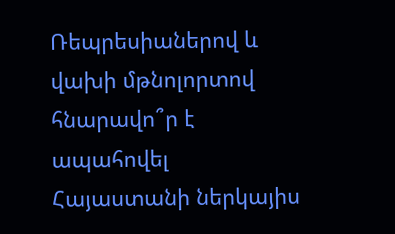Ռեպրեսիաներով և վախի մթնոլորտով հնարավո՞ր է ապահովել Հայաստանի ներկայիս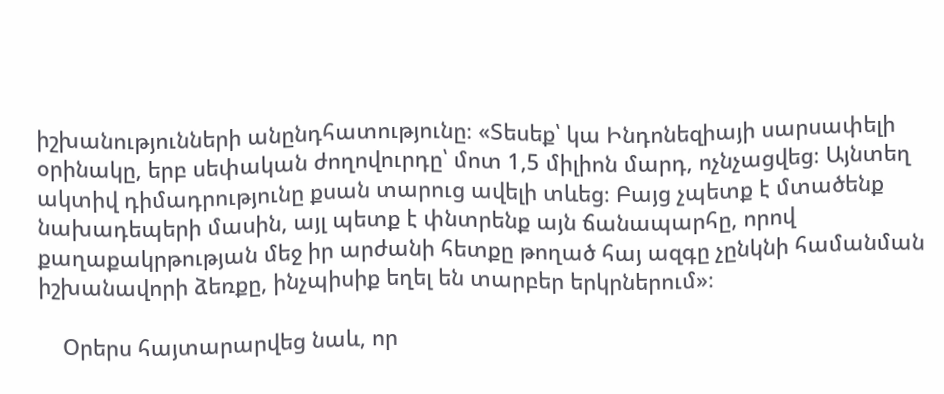իշխանությունների անընդհատությունը։ «Տեսեք՝ կա Ինդոնեզիայի սարսափելի օրինակը, երբ սեփական ժողովուրդը՝ մոտ 1,5 միլիոն մարդ, ոչնչացվեց։ Այնտեղ ակտիվ դիմադրությունը քսան տարուց ավելի տևեց։ Բայց չպետք է մտածենք նախադեպերի մասին, այլ պետք է փնտրենք այն ճանապարհը, որով քաղաքակրթության մեջ իր արժանի հետքը թողած հայ ազգը չընկնի համանման իշխանավորի ձեռքը, ինչպիսիք եղել են տարբեր երկրներում»։

    Օրերս հայտարարվեց նաև, որ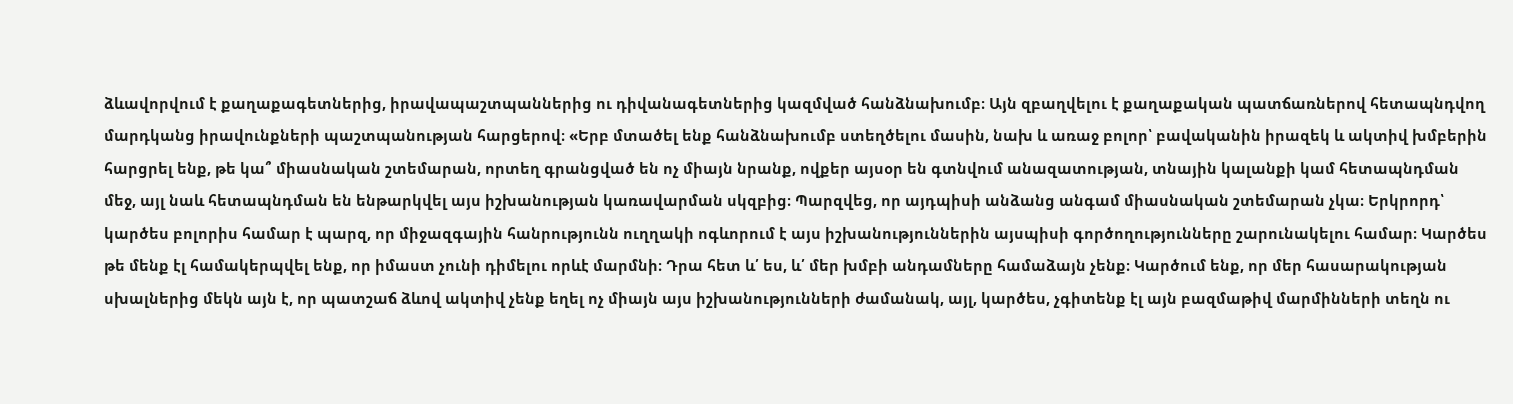ձևավորվում է քաղաքագետներից, իրավապաշտպաններից ու դիվանագետներից կազմված հանձնախումբ։ Այն զբաղվելու է քաղաքական պատճառներով հետապնդվող մարդկանց իրավունքների պաշտպանության հարցերով։ «Երբ մտածել ենք հանձնախումբ ստեղծելու մասին, նախ և առաջ բոլոր՝ բավականին իրազեկ և ակտիվ խմբերին հարցրել ենք, թե կա՞ միասնական շտեմարան, որտեղ գրանցված են ոչ միայն նրանք, ովքեր այսօր են գտնվում անազատության, տնային կալանքի կամ հետապնդման մեջ, այլ նաև հետապնդման են ենթարկվել այս իշխանության կառավարման սկզբից։ Պարզվեց, որ այդպիսի անձանց անգամ միասնական շտեմարան չկա։ Երկրորդ՝ կարծես բոլորիս համար է պարզ, որ միջազգային հանրությունն ուղղակի ոգևորում է այս իշխանություններին այսպիսի գործողությունները շարունակելու համար։ Կարծես թե մենք էլ համակերպվել ենք, որ իմաստ չունի դիմելու որևէ մարմնի։ Դրա հետ և՛ ես, և՛ մեր խմբի անդամները համաձայն չենք։ Կարծում ենք, որ մեր հասարակության սխալներից մեկն այն է, որ պատշաճ ձևով ակտիվ չենք եղել ոչ միայն այս իշխանությունների ժամանակ, այլ, կարծես, չգիտենք էլ այն բազմաթիվ մարմինների տեղն ու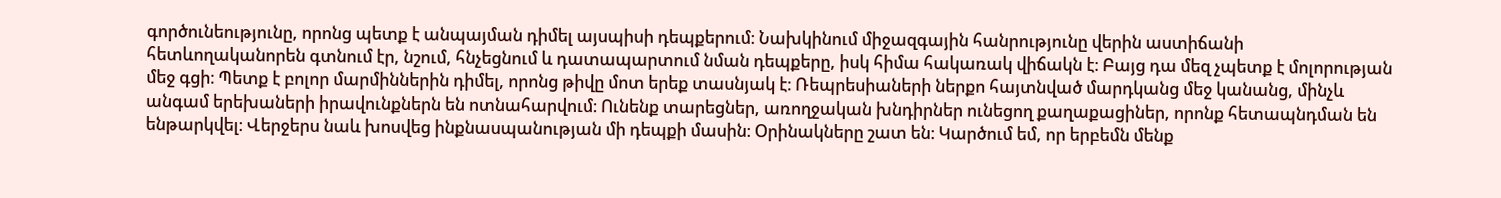գործունեությունը, որոնց պետք է անպայման դիմել այսպիսի դեպքերում։ Նախկինում միջազգային հանրությունը վերին աստիճանի հետևողականորեն գտնում էր, նշում, հնչեցնում և դատապարտում նման դեպքերը, իսկ հիմա հակառակ վիճակն է։ Բայց դա մեզ չպետք է մոլորության մեջ գցի։ Պետք է բոլոր մարմիններին դիմել, որոնց թիվը մոտ երեք տասնյակ է։ Ռեպրեսիաների ներքո հայտնված մարդկանց մեջ կանանց, մինչև անգամ երեխաների իրավունքներն են ոտնահարվում։ Ունենք տարեցներ, առողջական խնդիրներ ունեցող քաղաքացիներ, որոնք հետապնդման են ենթարկվել։ Վերջերս նաև խոսվեց ինքնասպանության մի դեպքի մասին։ Օրինակները շատ են։ Կարծում եմ, որ երբեմն մենք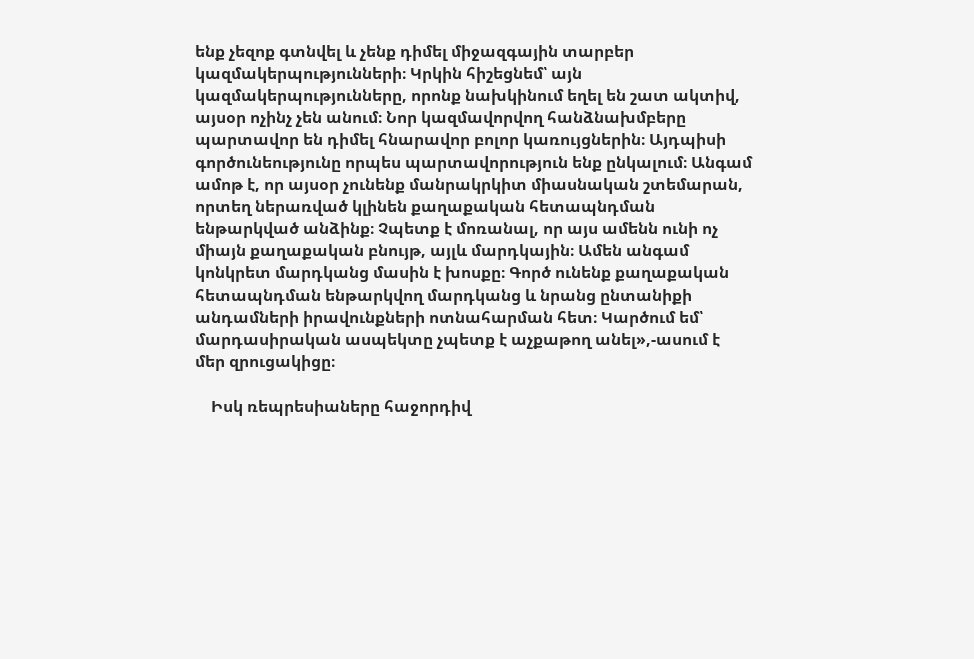ենք չեզոք գտնվել և չենք դիմել միջազգային տարբեր կազմակերպությունների։ Կրկին հիշեցնեմ՝ այն կազմակերպությունները, որոնք նախկինում եղել են շատ ակտիվ, այսօր ոչինչ չեն անում։ Նոր կազմավորվող հանձնախմբերը պարտավոր են դիմել հնարավոր բոլոր կառույցներին։ Այդպիսի գործունեությունը որպես պարտավորություն ենք ընկալում։ Անգամ ամոթ է, որ այսօր չունենք մանրակրկիտ միասնական շտեմարան, որտեղ ներառված կլինեն քաղաքական հետապնդման ենթարկված անձինք։ Չպետք է մոռանալ, որ այս ամենն ունի ոչ միայն քաղաքական բնույթ, այլև մարդկային։ Ամեն անգամ կոնկրետ մարդկանց մասին է խոսքը։ Գործ ունենք քաղաքական հետապնդման ենթարկվող մարդկանց և նրանց ընտանիքի անդամների իրավունքների ոտնահարման հետ։ Կարծում եմ՝ մարդասիրական ասպեկտը չպետք է աչքաթող անել»,-ասում է մեր զրուցակիցը։

    Իսկ ռեպրեսիաները հաջորդիվ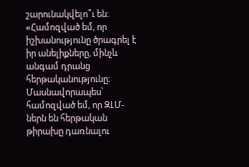շարունակվելո՞ւ են։ «Համոզված եմ, որ իշխանությունը ծրագրել է իր անելիքները, մինչև անգամ դրանց հերթականությունը։ Մասնավորապես՝ համոզված եմ, որ ԶԼՄ-ներն են հերթական թիրախը դառնալու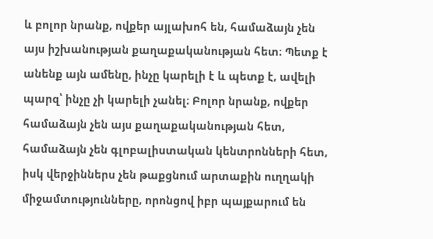և բոլոր նրանք, ովքեր այլախոհ են, համաձայն չեն այս իշխանության քաղաքականության հետ։ Պետք է անենք այն ամենը, ինչը կարելի է և պետք է, ավելի պարզ՝ ինչը չի կարելի չանել։ Բոլոր նրանք, ովքեր համաձայն չեն այս քաղաքականության հետ, համաձայն չեն գլոբալիստական կենտրոնների հետ, իսկ վերջիններս չեն թաքցնում արտաքին ուղղակի միջամտությունները, որոնցով իբր պայքարում են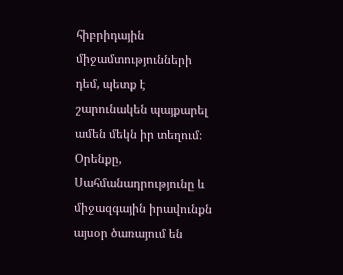հիբրիդային միջամտությունների դեմ, պետք է շարունակեն պայքարել ամեն մեկն իր տեղում։ Օրենքը, Սահմանադրությունը և միջազգային իրավունքն այսօր ծառայում են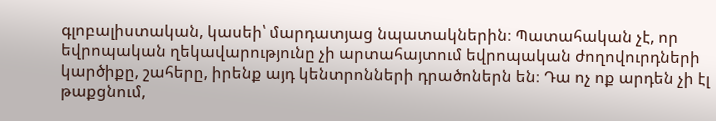գլոբալիստական, կասեի՝ մարդատյաց նպատակներին։ Պատահական չէ, որ եվրոպական ղեկավարությունը չի արտահայտում եվրոպական ժողովուրդների կարծիքը, շահերը, իրենք այդ կենտրոնների դրածոներն են։ Դա ոչ ոք արդեն չի էլ թաքցնում,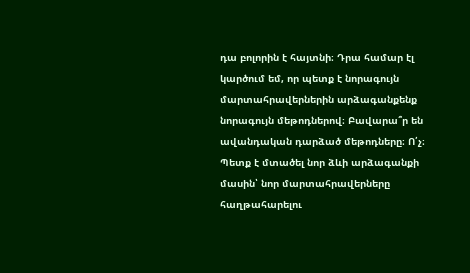դա բոլորին է հայտնի։ Դրա համար էլ կարծում եմ, որ պետք է նորագույն մարտահրավերներին արձագանքենք նորագույն մեթոդներով։ Բավարա՞ր են ավանդական դարձած մեթոդները։ Ո՛չ։ Պետք է մտածել նոր ձևի արձագանքի մասին՝ նոր մարտահրավերները հաղթահարելու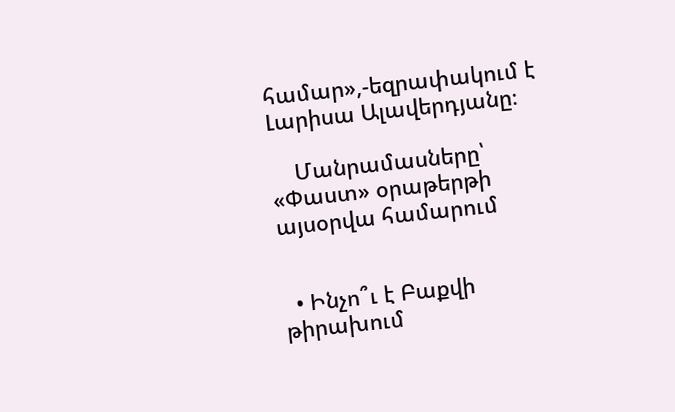համար»,-եզրափակում է Լարիսա Ալավերդյանը։

    Մանրամասները՝ «Փաստ» օրաթերթի այսօրվա համարում


  • Ինչո՞ւ է Բաքվի թիրախում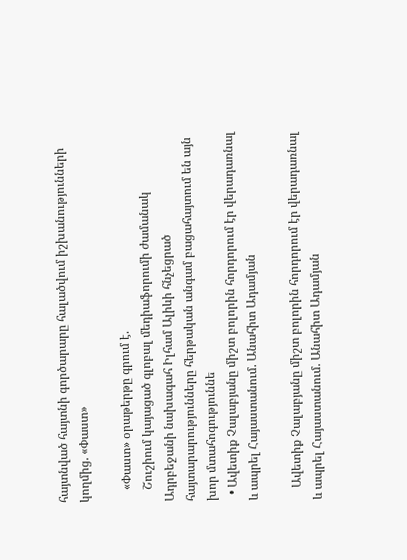հայտնված հայտնի գործարարը հալածվում իշխանությունների կողմից. «Փաստ»

    «Փաստ» օրաթերթը գրում է.
    Շուշիում կայացած գլոբալ մեդիաֆորումի ժամանակ Ադրբեջանի նախագահ Իլհամ Ալիևի հնչեցրած հայտարարությունները հերթական անգամ բացահայտում են այն խոր մտահոգություննե
  • Ավետիք Չալաբյանը միշտ բոլորին հորդորում էր վերադառնալ և ապրել Հայաստանում. Անահիտ Ադամյան

    Ավետիք Չալաբյանը միշտ բոլորին հորդորում էր վերադառնալ և ապրել Հայաստանում. Անահիտ Ադամյան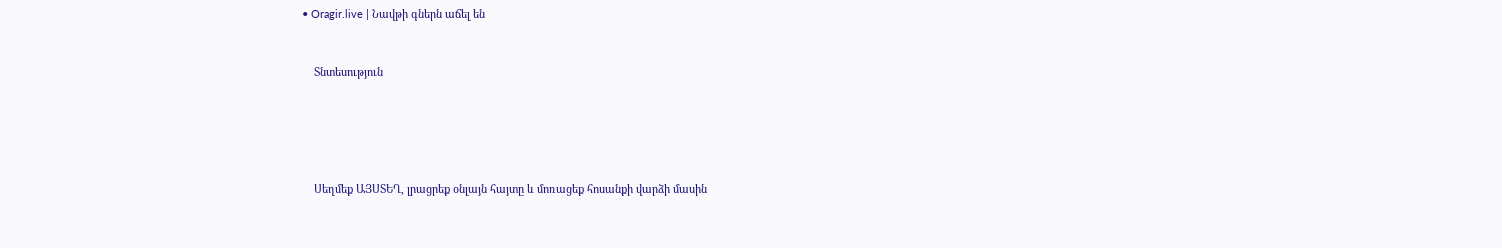• Oragir.live | Նավթի գներն աճել են


    Տնտեսություն





    Սեղմեք ԱՅՍՏԵՂ, լրացրեք օնլայն հայտը և մոռացեք հոսանքի վարձի մասին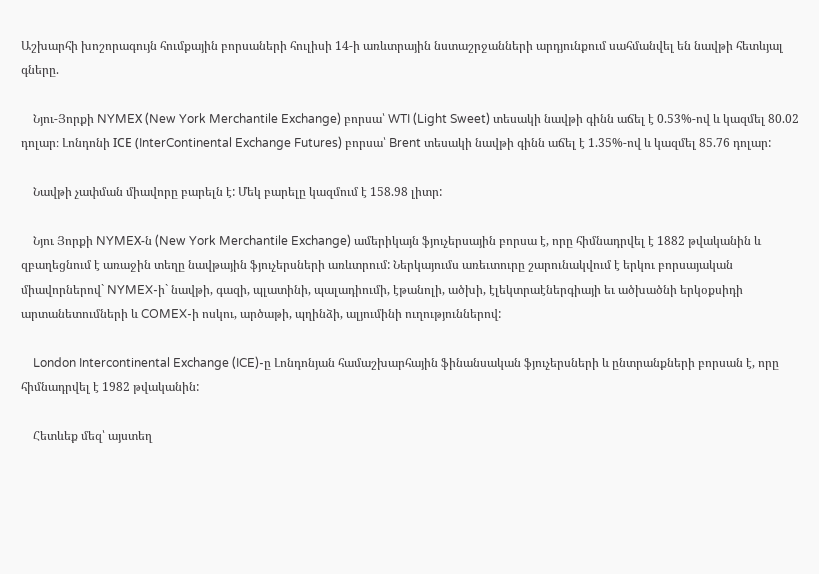Աշխարհի խոշորագույն հումքային բորսաների հուլիսի 14-ի առևտրային նստաշրջանների արդյունքում սահմանվել են նավթի հետևյալ գները.

    Նյու-Յորքի NYMEХ (New York Merchantile Exchange) բորսա՝ WTI (Light Sweet) տեսակի նավթի գինն աճել է 0.53%-ով և կազմել 80.02 դոլար։ Լոնդոնի IСE (InterContinental Exchange Futures) բորսա՝ Brent տեսակի նավթի գինն աճել է 1.35%-ով և կազմել 85.76 դոլար:

    Նավթի չափման միավորը բարելն է: Մեկ բարելը կազմում է 158.98 լիտր:

    Նյու Յորքի NYMEХ-ն (New York Merchantile Exchange) ամերիկայն ֆյուչերսային բորսա է, որը հիմնադրվել է 1882 թվականին և զբաղեցնում է առաջին տեղը նավթային ֆյուչերսների առևտրում: Ներկայումս առեւտուրը շարունակվում է երկու բորսայական միավորներով` NYMEX-ի` նավթի, գազի, պլատինի, պալադիումի, էթանոլի, ածխի, էլեկտրաէներգիայի եւ ածխածնի երկօքսիդի արտանետումների և COMEX-ի ոսկու, արծաթի, պղինձի, ալյումինի ուղություններով:

    London Intercontinental Exchange (ICE)-ը Լոնդոնյան համաշխարհային ֆինանսական ֆյուչերսների և ընտրանքների բորսան է, որը հիմնադրվել է 1982 թվականին:

    Հետևեք մեզ՝ այստեղ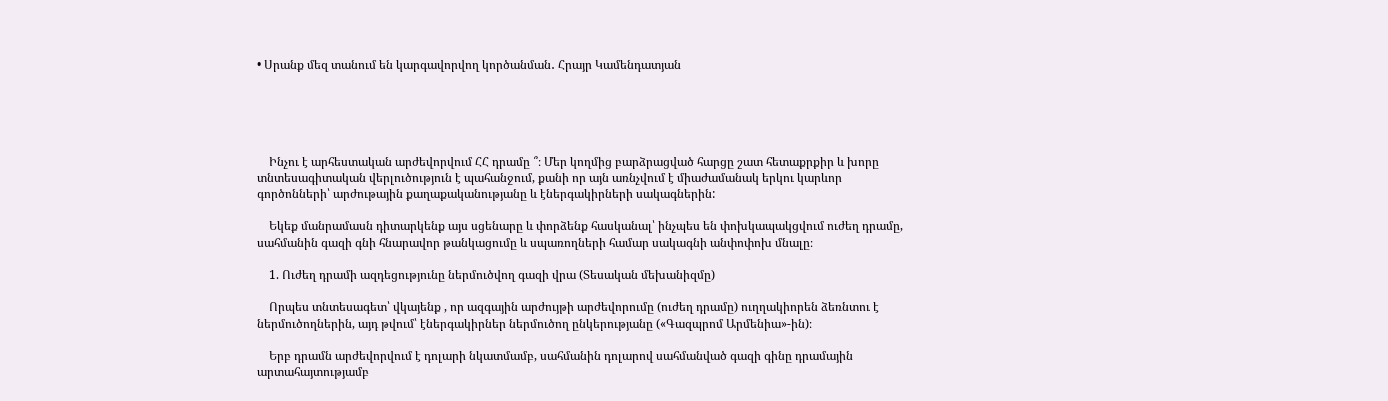• Սրանք մեզ տանում են կարգավորվող կործանման․ Հրայր Կամենդատյան





    Ինչու է արհեստական արժեվորվում ՀՀ դրամը ՞։ Մեր կողմից բարձրացված հարցը շատ հետաքրքիր և խորը տնտեսագիտական վերլուծություն է պահանջում, քանի որ այն առնչվում է միաժամանակ երկու կարևոր գործոնների՝ արժութային քաղաքականությանը և էներգակիրների սակագներին:

    Եկեք մանրամասն դիտարկենք այս սցենարը և փորձենք հասկանալ՝ ինչպես են փոխկապակցվում ուժեղ դրամը, սահմանին գազի գնի հնարավոր թանկացումը և սպառողների համար սակագնի անփոփոխ մնալը։

    1. Ուժեղ դրամի ազդեցությունը ներմուծվող գազի վրա (Տեսական մեխանիզմը)

    Որպես տնտեսագետ՝ վկայենք , որ ազգային արժույթի արժեվորումը (ուժեղ դրամը) ուղղակիորեն ձեռնտու է ներմուծողներին, այդ թվում՝ էներգակիրներ ներմուծող ընկերությանը («Գազպրոմ Արմենիա»-ին)։

    Երբ դրամն արժեվորվում է դոլարի նկատմամբ, սահմանին դոլարով սահմանված գազի գինը դրամային արտահայտությամբ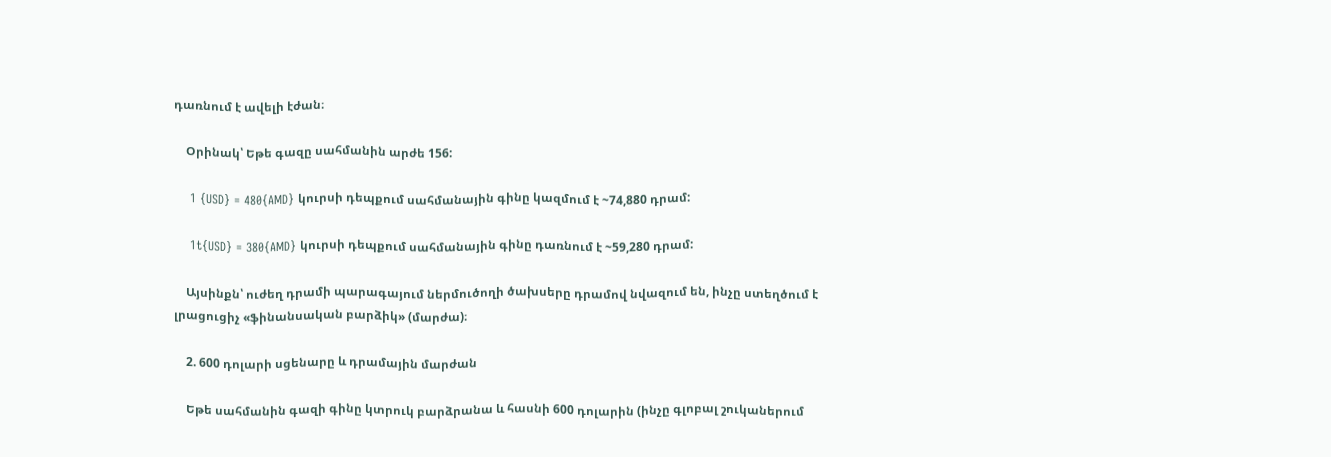դառնում է ավելի էժան։

    Օրինակ՝ Եթե գազը սահմանին արժե 156:

    1 {USD} = 480{AMD} կուրսի դեպքում սահմանային գինը կազմում է ~74,880 դրամ:

    1t{USD} = 380{AMD} կուրսի դեպքում սահմանային գինը դառնում է ~59,280 դրամ:

    Այսինքն՝ ուժեղ դրամի պարագայում ներմուծողի ծախսերը դրամով նվազում են, ինչը ստեղծում է լրացուցիչ «ֆինանսական բարձիկ» (մարժա)։

    2. 600 դոլարի սցենարը և դրամային մարժան

    Եթե սահմանին գազի գինը կտրուկ բարձրանա և հասնի 600 դոլարին (ինչը գլոբալ շուկաներում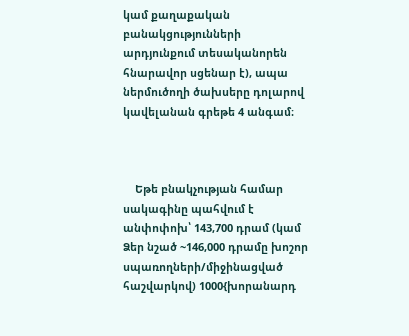կամ քաղաքական բանակցությունների արդյունքում տեսականորեն հնարավոր սցենար է), ապա ներմուծողի ծախսերը դոլարով կավելանան գրեթե 4 անգամ։



    Եթե բնակչության համար սակագինը պահվում է անփոփոխ՝ 143,700 դրամ (կամ Ձեր նշած ~146,000 դրամը խոշոր սպառողների/միջինացված հաշվարկով) 1000{խորանարդ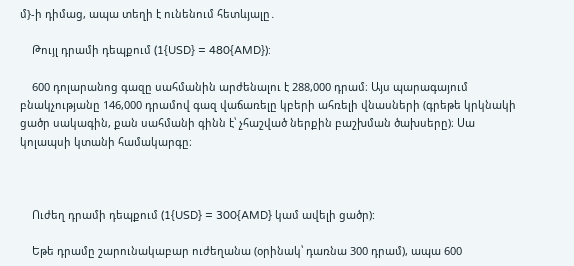մ}-ի դիմաց, ապա տեղի է ունենում հետևյալը․

    Թույլ դրամի դեպքում (1{USD} = 480{AMD}):

    600 դոլարանոց գազը սահմանին արժենալու է 288,000 դրամ։ Այս պարագայում բնակչությանը 146,000 դրամով գազ վաճառելը կբերի ահռելի վնասների (գրեթե կրկնակի ցածր սակագին, քան սահմանի գինն է՝ չհաշված ներքին բաշխման ծախսերը)։ Սա կոլապսի կտանի համակարգը։



    Ուժեղ դրամի դեպքում (1{USD} = 300{AMD} կամ ավելի ցածր):

    Եթե դրամը շարունակաբար ուժեղանա (օրինակ՝ դառնա 300 դրամ), ապա 600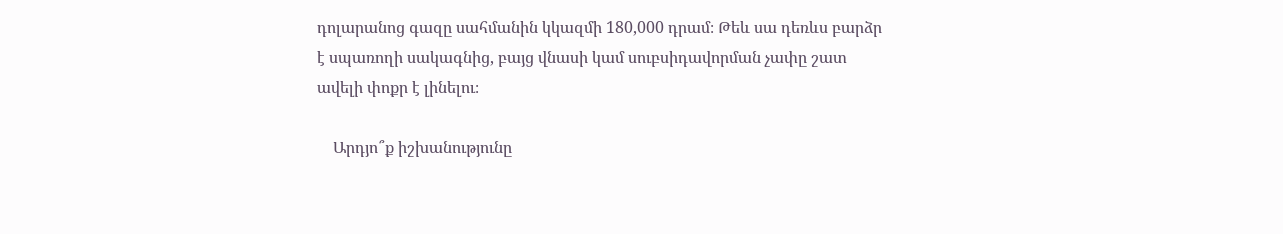դոլարանոց գազը սահմանին կկազմի 180,000 դրամ։ Թեև սա դեռևս բարձր է սպառողի սակագնից, բայց վնասի կամ սուբսիդավորման չափը շատ ավելի փոքր է լինելու։

    Արդյո՞ք իշխանությունը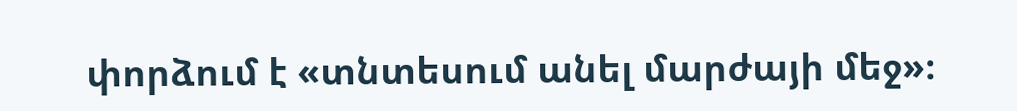փորձում է «տնտեսում անել մարժայի մեջ»։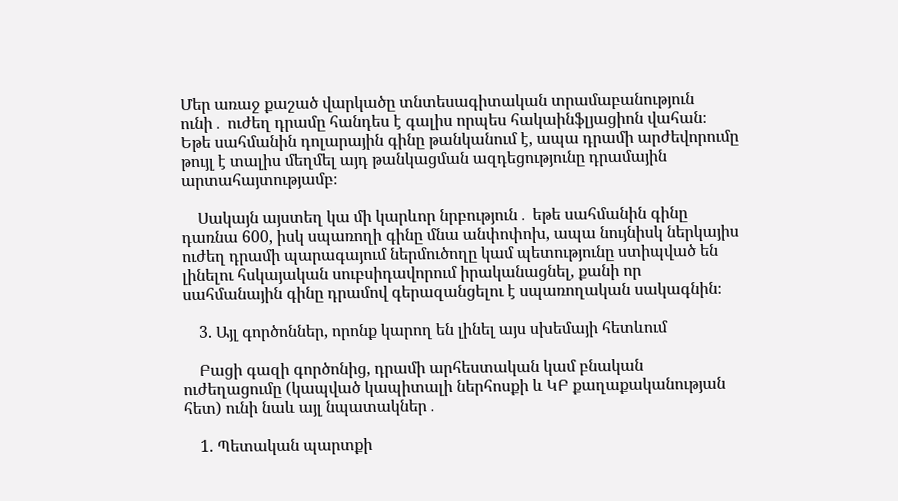Մեր առաջ քաշած վարկածը տնտեսագիտական տրամաբանություն ունի․ ուժեղ դրամը հանդես է գալիս որպես հակաինֆլյացիոն վահան։ Եթե սահմանին դոլարային գինը թանկանում է, ապա դրամի արժեվորումը թույլ է տալիս մեղմել այդ թանկացման ազդեցությունը դրամային արտահայտությամբ։

    Սակայն այստեղ կա մի կարևոր նրբություն․ եթե սահմանին գինը դառնա 600, իսկ սպառողի գինը մնա անփոփոխ, ապա նույնիսկ ներկայիս ուժեղ դրամի պարագայում ներմուծողը կամ պետությունը ստիպված են լինելու հսկայական սուբսիդավորում իրականացնել, քանի որ սահմանային գինը դրամով գերազանցելու է սպառողական սակագնին։

    3. Այլ գործոններ, որոնք կարող են լինել այս սխեմայի հետևում

    Բացի գազի գործոնից, դրամի արհեստական կամ բնական ուժեղացումը (կապված կապիտալի ներհոսքի և ԿԲ քաղաքականության հետ) ունի նաև այլ նպատակներ․

    1. Պետական պարտքի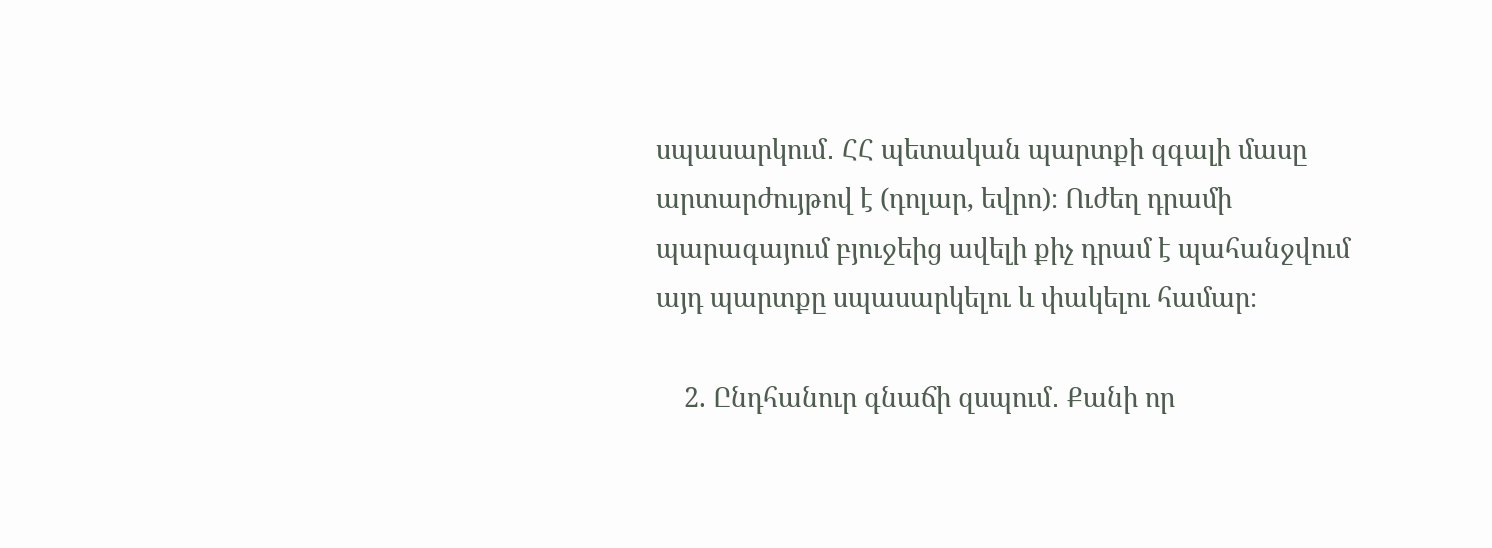սպասարկում․ ՀՀ պետական պարտքի զգալի մասը արտարժույթով է (դոլար, եվրո)։ Ուժեղ դրամի պարագայում բյուջեից ավելի քիչ դրամ է պահանջվում այդ պարտքը սպասարկելու և փակելու համար։

    2. Ընդհանուր գնաճի զսպում․ Քանի որ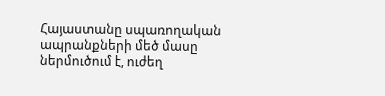Հայաստանը սպառողական ապրանքների մեծ մասը ներմուծում է, ուժեղ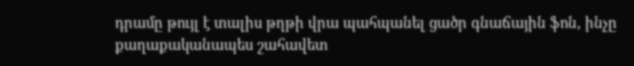դրամը թույլ է տալիս թղթի վրա պահպանել ցածր գնաճային ֆոն, ինչը քաղաքականապես շահավետ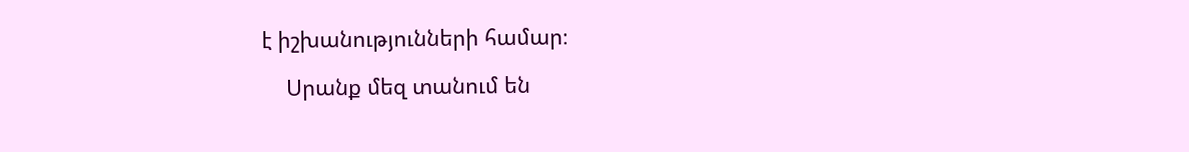է իշխանությունների համար։

    Սրանք մեզ տանում են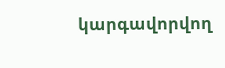կարգավորվող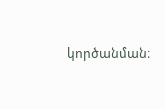կործանման։